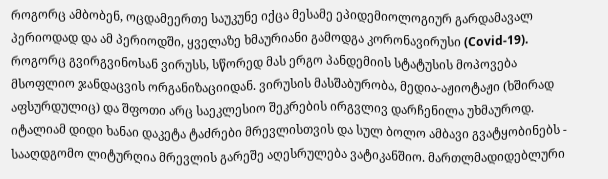როგორც ამბობენ, ოცდამეერთე საუკუნე იქცა მესამე ეპიდემიოლოგიურ გარდამავალ პერიოდად და ამ პერიოდში, ყველაზე ხმაურიანი გამოდგა კორონავირუსი (Covid-19). როგორც გვირგვინოსან ვირუსს, სწორედ მას ერგო პანდემიის სტატუსის მოპოვება მსოფლიო ჯანდაცვის ორგანიზაციიდან. ვირუსის მასშაბურობა, მედია-აჟიოტაჟი (ხშირად აფსურდულიც) და შფოთი არც საეკლესიო შეკრების ირგვლივ დარჩენილა უხმაუროდ.
იტალიამ დიდი ხანაი დაკეტა ტაძრები მრევლისთვის და სულ ბოლო ამბავი გვატყობინებს - სააღდგომო ლიტურღია მრევლის გარეშე აღესრულება ვატიკანშიო. მართლმადიდებლური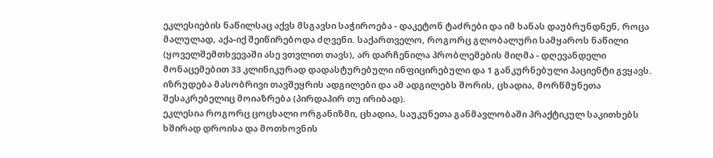ეკლესიების ნაწილსაც აქვს მსგავსი საჭიროება - დაკეტონ ტაძრები და იმ ხანას დაუბრუნდნენ, როცა მალულად, აქა-იქ შეიწირებოდა ძღვენი. საქართველო, როგორც გლობალური სამყაროს ნაწილი (ყოველშემთხვევაში ასე ვთვლით თავს), არ დარჩენილა პრობლემების მიღმა - დღევანდელი მონაცემებით 33 კლინიკურად დადასტურებული ინფიცირებული და 1 განკურნებული პაციენტი გვყავს. იზრუდება მასობრივი თავშეყრის ადგილები და ამ ადგილებს შორის, ცხადია, მორწმუნეთა შესაკრებელიც მოიაზრება (პირდაპირ თუ ირიბად).
ეკლესია როგორც ცოცხალი ორგანიზმი, ცხადია, საუკუნეთა განმავლობაში პრაქტიკულ საკითხებს ხშირად დროისა და მოთხოვნის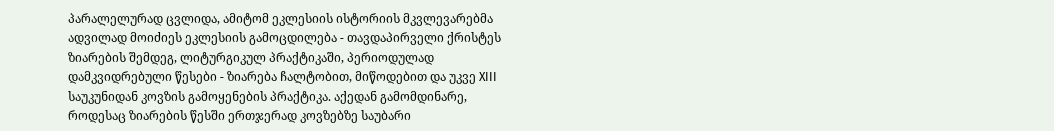პარალელურად ცვლიდა, ამიტომ ეკლესიის ისტორიის მკვლევარებმა ადვილად მოიძიეს ეკლესიის გამოცდილება - თავდაპირველი ქრისტეს ზიარების შემდეგ, ლიტურგიკულ პრაქტიკაში, პერიოდულად დამკვიდრებული წესები - ზიარება ჩალტობით, მიწოდებით და უკვე XIII საუკუნიდან კოვზის გამოყენების პრაქტიკა. აქედან გამომდინარე, როდესაც ზიარების წესში ერთჯერად კოვზებზე საუბარი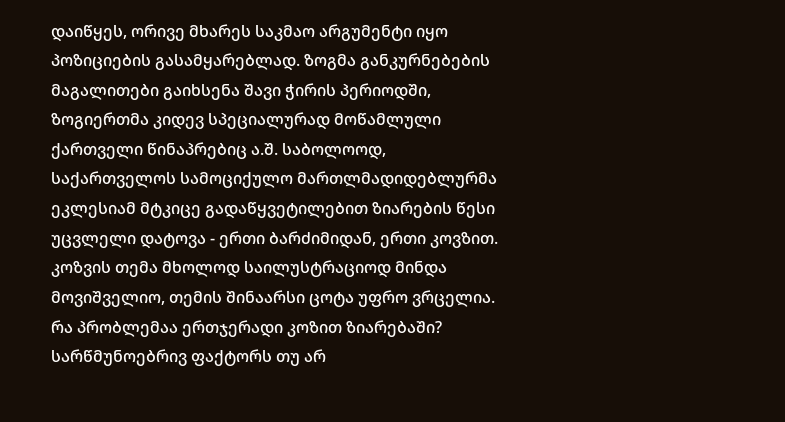დაიწყეს, ორივე მხარეს საკმაო არგუმენტი იყო პოზიციების გასამყარებლად. ზოგმა განკურნებების მაგალითები გაიხსენა შავი ჭირის პერიოდში, ზოგიერთმა კიდევ სპეციალურად მოწამლული ქართველი წინაპრებიც ა.შ. საბოლოოდ, საქართველოს სამოციქულო მართლმადიდებლურმა ეკლესიამ მტკიცე გადაწყვეტილებით ზიარების წესი უცვლელი დატოვა - ერთი ბარძიმიდან, ერთი კოვზით.
კოზვის თემა მხოლოდ საილუსტრაციოდ მინდა მოვიშველიო, თემის შინაარსი ცოტა უფრო ვრცელია.
რა პრობლემაა ერთჯერადი კოზით ზიარებაში?
სარწმუნოებრივ ფაქტორს თუ არ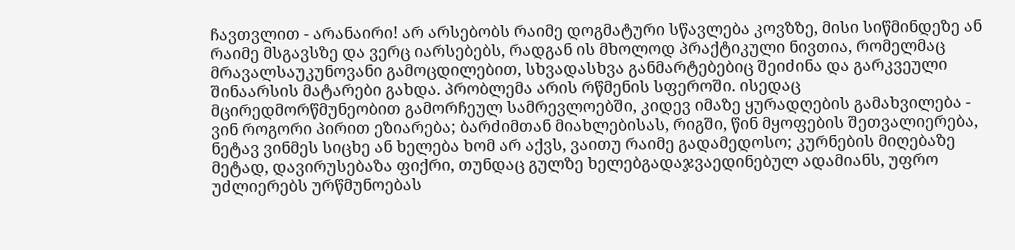ჩავთვლით - არანაირი! არ არსებობს რაიმე დოგმატური სწავლება კოვზზე, მისი სიწმინდეზე ან რაიმე მსგავსზე და ვერც იარსებებს, რადგან ის მხოლოდ პრაქტიკული ნივთია, რომელმაც მრავალსაუკუნოვანი გამოცდილებით, სხვადასხვა განმარტებებიც შეიძინა და გარკვეული შინაარსის მატარები გახდა. პრობლემა არის რწმენის სფეროში. ისედაც მცირედმორწმუნეობით გამორჩეულ სამრევლოებში, კიდევ იმაზე ყურადღების გამახვილება - ვინ როგორი პირით ეზიარება; ბარძიმთან მიახლებისას, რიგში, წინ მყოფების შეთვალიერება, ნეტავ ვინმეს სიცხე ან ხელება ხომ არ აქვს, ვაითუ რაიმე გადამედოსო; კურნების მიღებაზე მეტად, დავირუსებაზა ფიქრი, თუნდაც გულზე ხელებგადაჯვაედინებულ ადამიანს, უფრო უძლიერებს ურწმუნოებას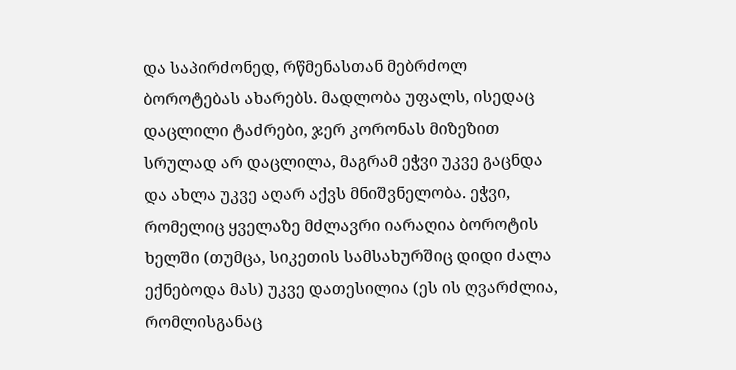და საპირძონედ, რწმენასთან მებრძოლ ბოროტებას ახარებს. მადლობა უფალს, ისედაც დაცლილი ტაძრები, ჯერ კორონას მიზეზით სრულად არ დაცლილა, მაგრამ ეჭვი უკვე გაცნდა და ახლა უკვე აღარ აქვს მნიშვნელობა. ეჭვი, რომელიც ყველაზე მძლავრი იარაღია ბოროტის ხელში (თუმცა, სიკეთის სამსახურშიც დიდი ძალა ექნებოდა მას) უკვე დათესილია (ეს ის ღვარძლია, რომლისგანაც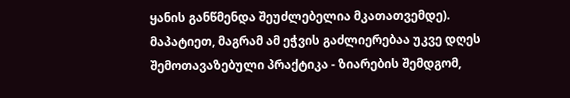ყანის განწმენდა შეუძლებელია მკათათვემდე). მაპატიეთ, მაგრამ ამ ეჭვის გაძლიერებაა უკვე დღეს შემოთავაზებული პრაქტიკა - ზიარების შემდგომ,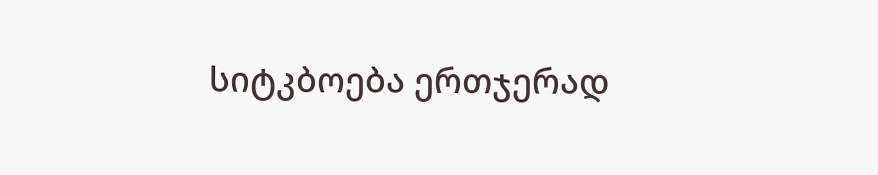სიტკბოება ერთჯერად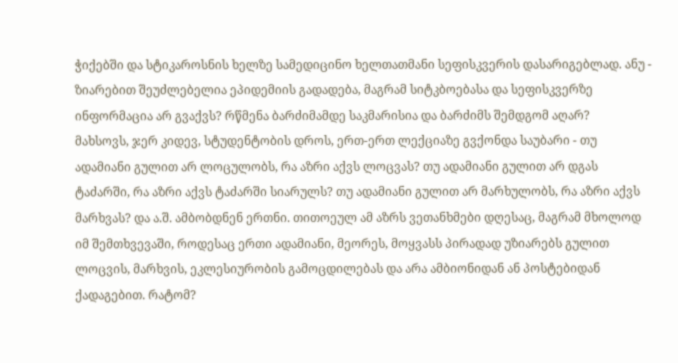ჭიქებში და სტიკაროსნის ხელზე სამედიცინო ხელთათმანი სეფისკვერის დასარიგებლად. ანუ - ზიარებით შეუძლებელია ეპიდემიის გადადება, მაგრამ სიტკბოებასა და სეფისკვერზე ინფორმაცია არ გვაქვს? რწმენა ბარძიმამდე საკმარისია და ბარძიმს შემდგომ აღარ?
მახსოვს, ჯერ კიდევ, სტუდენტობის დროს, ერთ-ერთ ლექციაზე გვქონდა საუბარი - თუ ადამიანი გულით არ ლოცულობს, რა აზრი აქვს ლოცვას? თუ ადამიანი გულით არ დგას ტაძარში, რა აზრი აქვს ტაძარში სიარულს? თუ ადამიანი გულით არ მარხულობს, რა აზრი აქვს მარხვას? და ა.შ. ამბობდნენ ერთნი. თითოეულ ამ აზრს ვეთანხმები დღესაც, მაგრამ მხოლოდ იმ შემთხვევაში, როდესაც ერთი ადამიანი, მეორეს, მოყვასს პირადად უზიარებს გულით ლოცვის, მარხვის, ეკლესიურობის გამოცდილებას და არა ამბიონიდან ან პოსტებიდან ქადაგებით. რატომ?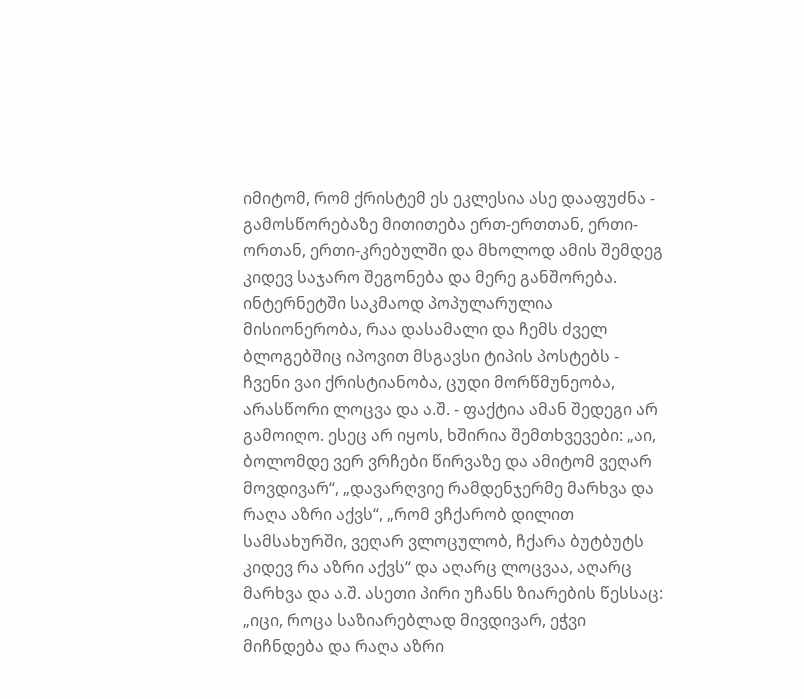იმიტომ, რომ ქრისტემ ეს ეკლესია ასე დააფუძნა - გამოსწორებაზე მითითება ერთ-ერთთან, ერთი-ორთან, ერთი-კრებულში და მხოლოდ ამის შემდეგ კიდევ საჯარო შეგონება და მერე განშორება. ინტერნეტში საკმაოდ პოპულარულია მისიონერობა, რაა დასამალი და ჩემს ძველ ბლოგებშიც იპოვით მსგავსი ტიპის პოსტებს - ჩვენი ვაი ქრისტიანობა, ცუდი მორწმუნეობა, არასწორი ლოცვა და ა.შ. - ფაქტია ამან შედეგი არ გამოიღო. ესეც არ იყოს, ხშირია შემთხვევები: „აი, ბოლომდე ვერ ვრჩები წირვაზე და ამიტომ ვეღარ მოვდივარ“, „დავარღვიე რამდენჯერმე მარხვა და რაღა აზრი აქვს“, „რომ ვჩქარობ დილით სამსახურში, ვეღარ ვლოცულობ, ჩქარა ბუტბუტს კიდევ რა აზრი აქვს“ და აღარც ლოცვაა, აღარც მარხვა და ა.შ. ასეთი პირი უჩანს ზიარების წესსაც: „იცი, როცა საზიარებლად მივდივარ, ეჭვი მიჩნდება და რაღა აზრი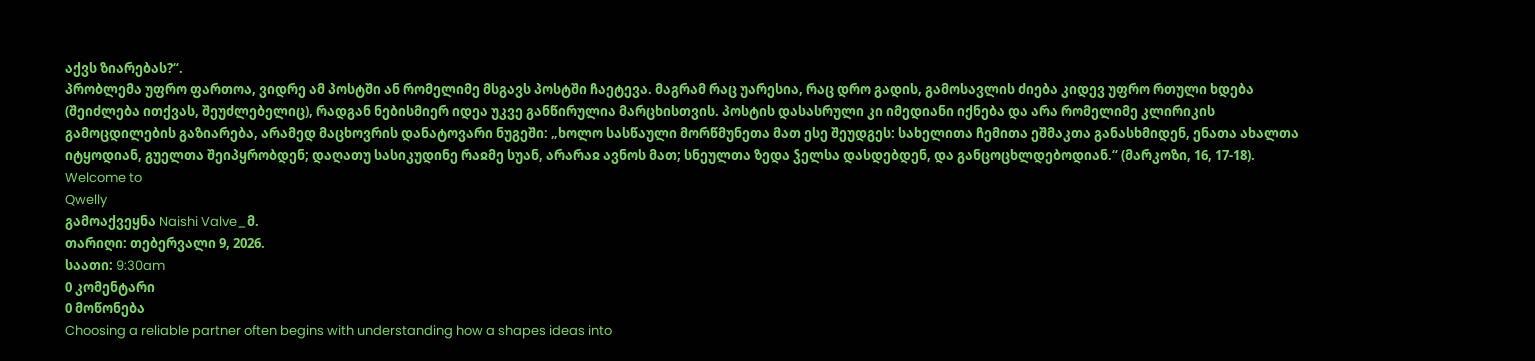აქვს ზიარებას?“.
პრობლემა უფრო ფართოა, ვიდრე ამ პოსტში ან რომელიმე მსგავს პოსტში ჩაეტევა. მაგრამ რაც უარესია, რაც დრო გადის, გამოსავლის ძიება კიდევ უფრო რთული ხდება (შეიძლება ითქვას, შეუძლებელიც), რადგან ნებისმიერ იდეა უკვე განწირულია მარცხისთვის. პოსტის დასასრული კი იმედიანი იქნება და არა რომელიმე კლირიკის გამოცდილების გაზიარება, არამედ მაცხოვრის დანატოვარი ნუგეში: „ხოლო სასწაული მორწმუნეთა მათ ესე შეუდგეს: სახელითა ჩემითა ეშმაკთა განასხმიდენ, ენათა ახალთა იტყოდიან, გუელთა შეიპყრობდენ; დაღათუ სასიკუდინე რაჲმე სუან, არარაჲ ავნოს მათ; სნეულთა ზედა ჴელსა დასდებდენ, და განცოცხლდებოდიან.“ (მარკოზი, 16, 17-18).
Welcome to
Qwelly
გამოაქვეყნა Naishi Valve_მ.
თარიღი: თებერვალი 9, 2026.
საათი: 9:30am
0 კომენტარი
0 მოწონება
Choosing a reliable partner often begins with understanding how a shapes ideas into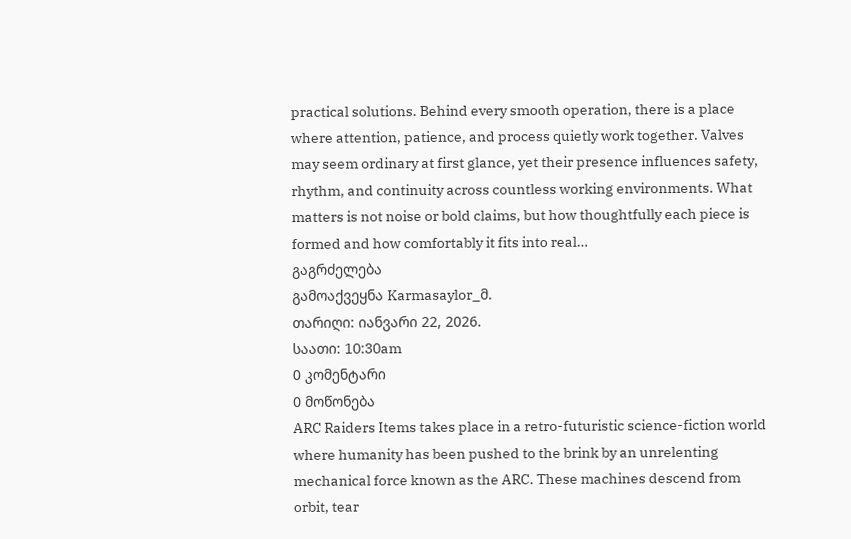practical solutions. Behind every smooth operation, there is a place where attention, patience, and process quietly work together. Valves may seem ordinary at first glance, yet their presence influences safety, rhythm, and continuity across countless working environments. What matters is not noise or bold claims, but how thoughtfully each piece is formed and how comfortably it fits into real…
გაგრძელება
გამოაქვეყნა Karmasaylor_მ.
თარიღი: იანვარი 22, 2026.
საათი: 10:30am
0 კომენტარი
0 მოწონება
ARC Raiders Items takes place in a retro-futuristic science-fiction world where humanity has been pushed to the brink by an unrelenting mechanical force known as the ARC. These machines descend from orbit, tear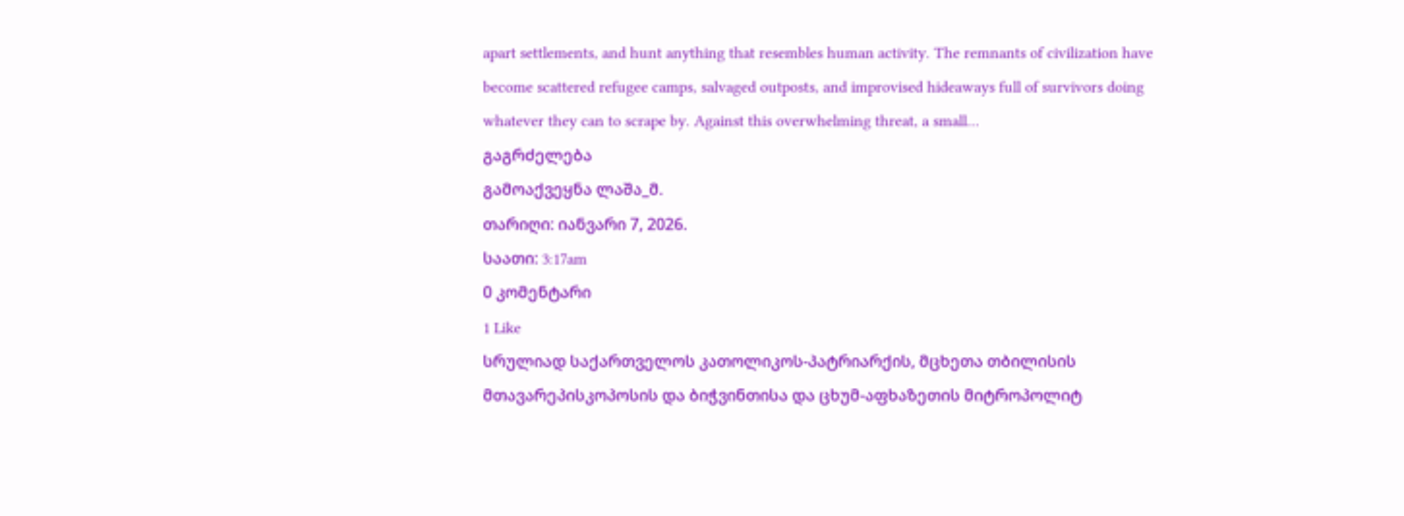apart settlements, and hunt anything that resembles human activity. The remnants of civilization have become scattered refugee camps, salvaged outposts, and improvised hideaways full of survivors doing whatever they can to scrape by. Against this overwhelming threat, a small…
გაგრძელება
გამოაქვეყნა ლაშა_მ.
თარიღი: იანვარი 7, 2026.
საათი: 3:17am
0 კომენტარი
1 Like
სრულიად საქართველოს კათოლიკოს-პატრიარქის, მცხეთა თბილისის მთავარეპისკოპოსის და ბიჭვინთისა და ცხუმ-აფხაზეთის მიტროპოლიტ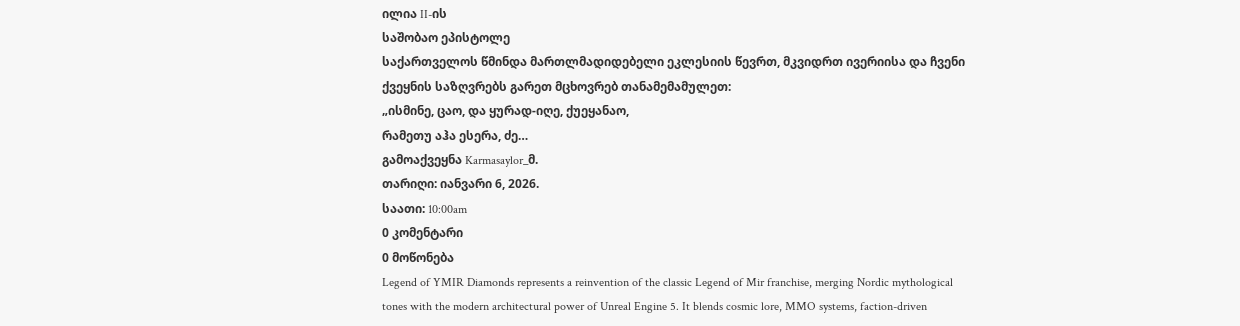ილია II-ის
საშობაო ეპისტოლე
საქართველოს წმინდა მართლმადიდებელი ეკლესიის წევრთ, მკვიდრთ ივერიისა და ჩვენი ქვეყნის საზღვრებს გარეთ მცხოვრებ თანამემამულეთ:
„ისმინე, ცაო, და ყურად-იღე, ქუეყანაო,
რამეთუ აჰა ესერა, ძე…
გამოაქვეყნა Karmasaylor_მ.
თარიღი: იანვარი 6, 2026.
საათი: 10:00am
0 კომენტარი
0 მოწონება
Legend of YMIR Diamonds represents a reinvention of the classic Legend of Mir franchise, merging Nordic mythological tones with the modern architectural power of Unreal Engine 5. It blends cosmic lore, MMO systems, faction-driven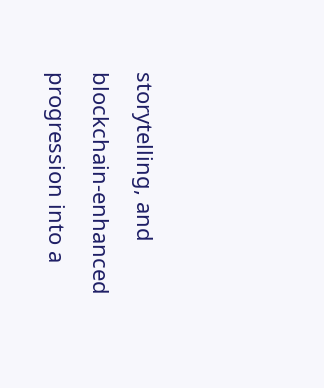storytelling, and blockchain-enhanced progression into a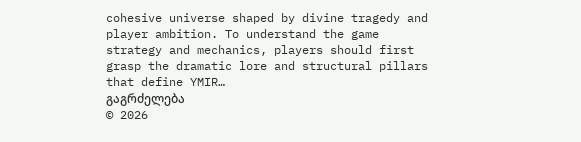cohesive universe shaped by divine tragedy and player ambition. To understand the game strategy and mechanics, players should first grasp the dramatic lore and structural pillars that define YMIR…
გაგრძელება
© 2026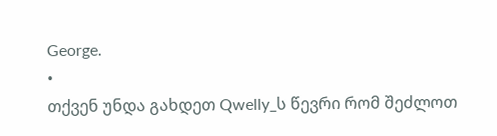George.
•
თქვენ უნდა გახდეთ Qwelly_ს წევრი რომ შეძლოთ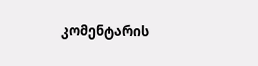კომენტარის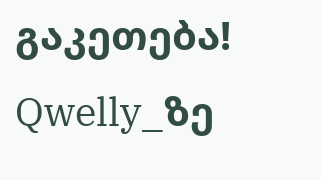გაკეთება!
Qwelly_ზე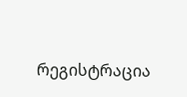რეგისტრაცია